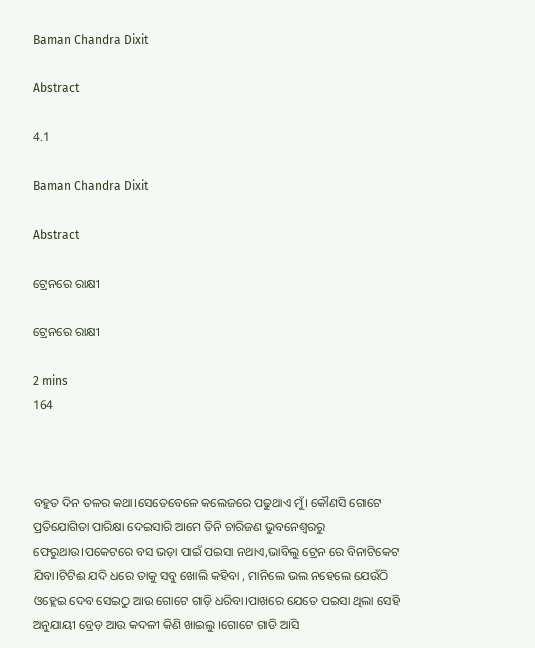Baman Chandra Dixit

Abstract

4.1

Baman Chandra Dixit

Abstract

ଟ୍ରେନରେ ରାକ୍ଷୀ

ଟ୍ରେନରେ ରାକ୍ଷୀ

2 mins
164



ବହୁତ ଦିନ ତଳର କଥା।ସେତେବେଳେ କଲେଜରେ ପଢୁଥାଏ ମୁଁ। କୌଣସି ଗୋଟେ ପ୍ରତିଯୋଗିତା ପାରିକ୍ଷା ଦେଇସାରି ଆମେ ତିନି ଚାରିଜଣ ଭୁବନେଶ୍ୱରରୁ ଫେରୁଥାଉ।ପକେଟରେ ବସ ଭଡ଼ା ପାଇଁ ପଇସା ନଥାଏ,ଭାବିଲୁ ଟ୍ରେନ ରେ ବିନାଟିକେଟ ଯିବା।ଟିଟିଈ ଯଦି ଧରେ ତାକୁ ସବୁ ଖୋଲି କହିବା , ମାନିଲେ ଭଲ ନହେଲେ ଯେଉଁଠି ଓହ୍ଲେଇ ଦେବ ସେଇଠୁ ଆଉ ଗୋଟେ ଗାଡ଼ି ଧରିବା।ପାଖରେ ଯେତେ ପଇସା ଥିଲା ସେହି ଅନୁଯାୟୀ ବ୍ରେଡ଼ ଆଉ କଦଳୀ କିଣି ଖାଇଲୁ ।ଗୋଟେ ଗାଡି ଆସି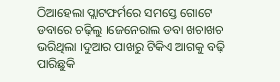ଠିଆହେଲା ପ୍ଲାଟଫର୍ମରେ ସମସ୍ତେ ଗୋଟେ ଡବାରେ ଚଢ଼ିଲୁ ।ଜେନେରାଲ ଡବା ଖଚାଖଚ ଭରିଥିଲା ।ଦୁଆର ପାଖରୁ ଟିକିଏ ଆଗକୁ ବଢ଼ି ପାରିଛୁକି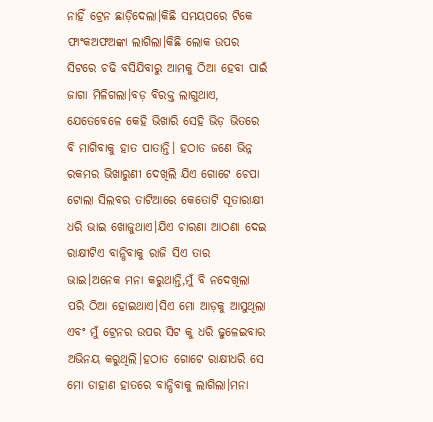ନାହିଁ ଟ୍ରେନ ଛାଡ଼ିଦେଲା।କିଛି ସମୟପରେ ଟିକେ ଫାଂକଅଫଅଙ୍କା ଲାଗିଲା।କିଛି ଲୋକ ଉପର ସିଟରେ ଚଢି ବସିଯିବାରୁ ଆମକୁ ଠିଆ ହେବା ପାଇଁ ଜାଗା ମିଳିଗଲା।ବଡ଼ ବିରକ୍ତ ଲାଗୁଥାଏ, ଯେତେବେଳେ କେହି ଭିଖାରି ସେହି ଭିଡ଼ ଭିତରେ ବି ମାଗିବାକୁ ହାତ ପାତାନ୍ତି। ହଠାତ ଜଣେ ଭିନ୍ନ ରକମର ଭିଖାରୁଣୀ ଦେଖିଲି ଯିଏ ଗୋଟେ ଚେପା ଟୋଲା ସିଲବର ତାଟିଆରେ କେତୋଟି ସୂତାରାକ୍ଷୀ ଧରି ଭାଇ ଖୋଜୁଥାଏ।ଯିଏ ଚାରଣା ଆଠଣା ଦେଇ ରାକ୍ଷୀଟିଏ ବାନ୍ଧିବାକୁ ରାଜି ସିଏ ତାର ଭାଇ।ଅନେକ ମନା କରୁଥାନ୍ତି,ମୁଁ ବି ନଦେଖିଲା ପରି ଠିଆ ହୋଇଥାଏ।ସିଏ ମୋ ଆଡ଼କୁ ଆସୁଥିଲା ଏବଂ ମୁଁ ଟ୍ରେନର ଉପର ସିଟ କୁ ଧରି ଢୁଳେଇବାର ଅଭିନୟ କରୁଥିଲି।ହଠାତ ଗୋଟେ ରାକ୍ଷୀଧରି ସେ ମୋ ଡାହାଣ ହାତରେ ବାନ୍ଧିବାକୁ ଲାଗିଲା।ମନା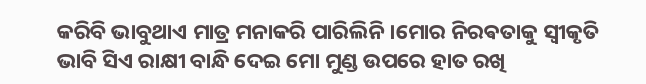କରିବି ଭାବୁଥାଏ ମାତ୍ର ମନାକରି ପାରିଲିନି ।ମୋର ନିରଵତାକୁ ସ୍ୱୀକୃତି ଭାବି ସିଏ ରାକ୍ଷୀ ବାନ୍ଧି ଦେଇ ମୋ ମୁଣ୍ଡ ଉପରେ ହାତ ରଖି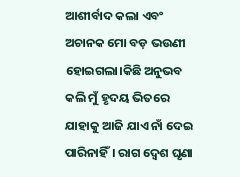ଆଶୀର୍ବାଦ କଲା ଏବଂ ଅଚାନକ ମୋ ବଡ଼ ଭଉଣୀ ହୋଇଗଲା।କିଛି ଅନୁଭବ କଲି ମୁଁ ହୃଦୟ ଭିତରେ ଯାହାକୁ ଆଜି ଯାଏ ନାଁ ଦେଇ ପାରିନାହିଁ। ରାଗ ଦ୍ୱେଶ ଘୃଣା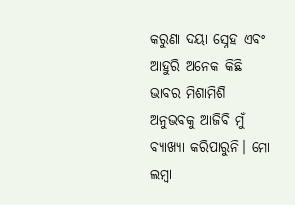କରୁଣା ଦୟା ସ୍ନେହ ଏବଂ ଆହୁରି ଅନେକ କିଛି ଭାବର ମିଶାମିଶି ଅନୁଭବକୁ ଆଜିବି ମୁଁ ବ୍ୟାଖ୍ୟା କରିପାରୁନି। ମୋ ଲମ୍ବା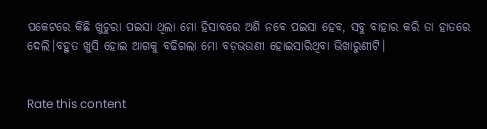ପକେଟରେ କିଛି ଖୁଚୁରା ପଇସା ଥିଲା ମୋ ହିସାବରେ ଅଶି ନବେ ପଇସା ହେବ, ସବୁ ବାହାର କରି ତା ହାତରେ ଦେଲି।ବହୁତ ଖୁସି ହୋଇ ଆଗକୁ ବଢିଗଲା ମୋ ବଡ଼ଭଉଣୀ ହୋଇସାରିଥିବା ଭିଖାରୁଣୀଟି।


Rate this content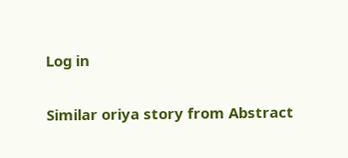Log in

Similar oriya story from Abstract